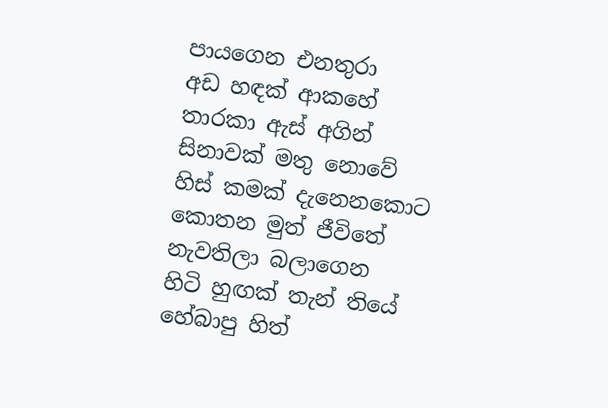පායගෙන එනතුරා
අඩ හඳක් ආකහේ
තාරකා ඇස් අගින්
සිනාවක් මතු නොවේ
හිස් කමක් දැනෙනකොට
කොතන මුත් ජීවිතේ
නැවතිලා බලාගෙන
හිටි හුඟක් තැන් තියේ
හේබාපු හිත්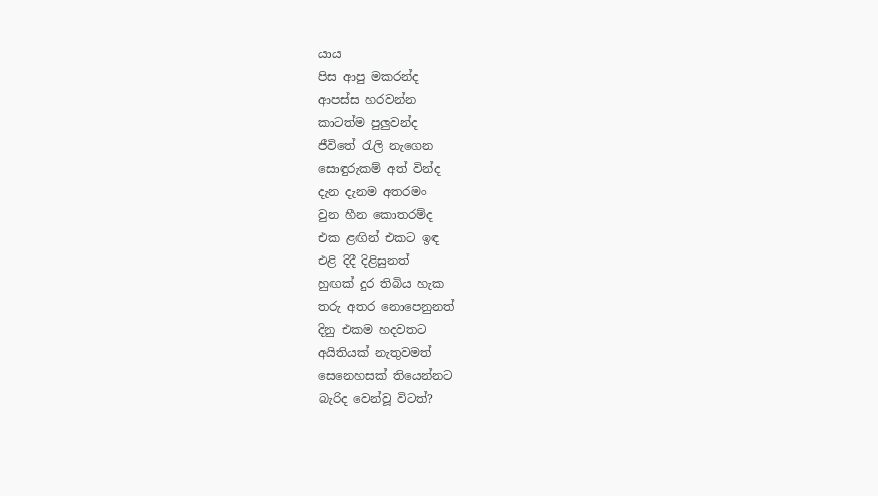යාය
පිස ආපු මකරන්ද
ආපස්ස හරවන්න
කාටත්ම පුලුවන්ද
ජීවිතේ රැලි නැගෙන
සොඳුරුකම් අත් වින්ද
දැන දැනම අතරමං
වුන හීන කොතරම්ද
එක ළඟින් එකට ඉඳ
එළි දිදී දිළිසුනත්
හුඟක් දුර තිබිය හැක
තරු අතර නොපෙනුනත්
දිනු එකම හදවතට
අයිතියක් නැතුවමත්
සෙනෙහසක් තියෙන්නට
බැරිද වෙන්වූ විටත්?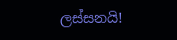ලස්සනයි!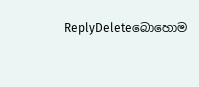ReplyDeleteබොහොම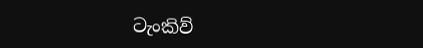ටැංකිව්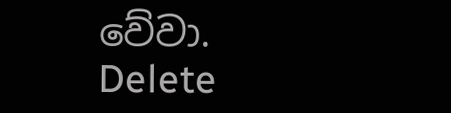වේවා.
Delete